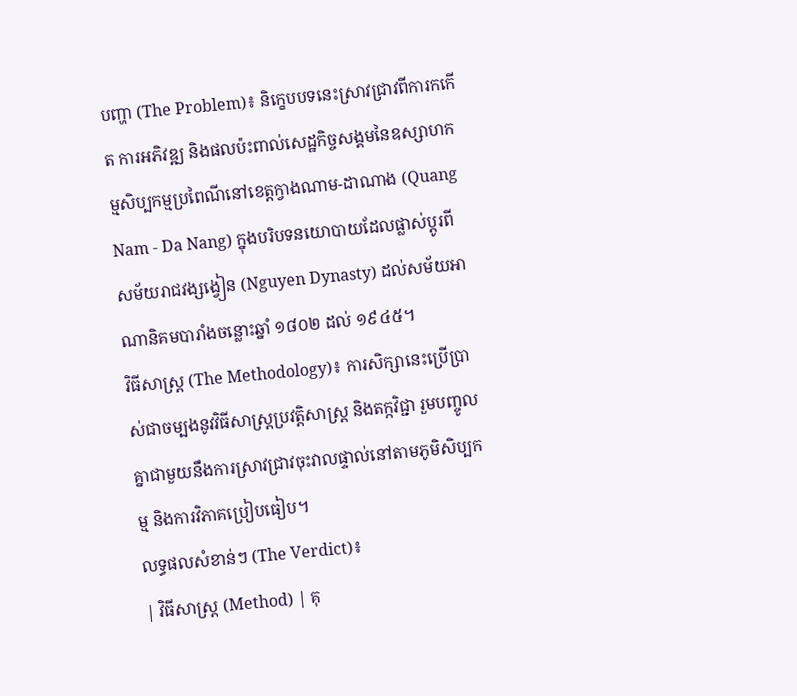បញ្ហា (The Problem)៖ និក្ខេបបទនេះស្រាវជ្រាវពីការកកើត ការអភិវឌ្ឍ និងផលប៉ះពាល់សេដ្ឋកិច្ចសង្គមនៃឧស្សាហកម្មសិប្បកម្មប្រពៃណីនៅខេត្តក្វាងណាម-ដាណាង (Quang Nam - Da Nang) ក្នុងបរិបទនយោបាយដែលផ្លាស់ប្តូរពីសម័យរាជវង្សង្វៀន (Nguyen Dynasty) ដល់សម័យអាណានិគមបារាំងចន្លោះឆ្នាំ ១៨០២ ដល់ ១៩៤៥។
វិធីសាស្ត្រ (The Methodology)៖ ការសិក្សានេះប្រើប្រាស់ជាចម្បងនូវវិធីសាស្រ្តប្រវត្តិសាស្ត្រ និងតក្កវិជ្ជា រួមបញ្ចូលគ្នាជាមួយនឹងការស្រាវជ្រាវចុះវាលផ្ទាល់នៅតាមភូមិសិប្បកម្ម និងការវិភាគប្រៀបធៀប។
លទ្ធផលសំខាន់ៗ (The Verdict)៖
| វិធីសាស្ត្រ (Method) | គុ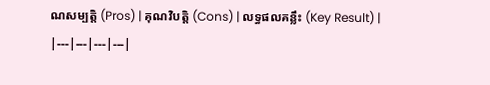ណសម្បត្តិ (Pros) | គុណវិបត្តិ (Cons) | លទ្ធផលគន្លឹះ (Key Result) |
|---|---|---|---|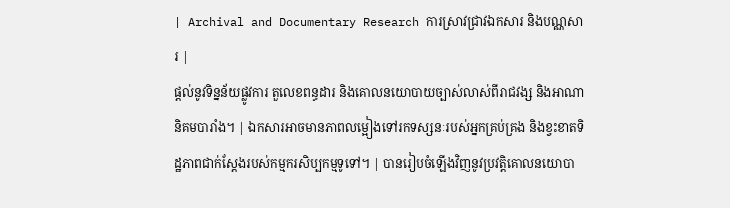| Archival and Documentary Research ការស្រាវជ្រាវឯកសារ និងបណ្ណសារ |
ផ្តល់នូវទិន្នន័យផ្លូវការ តួលេខពន្ធដារ និងគោលនយោបាយច្បាស់លាស់ពីរាជវង្ស និងអាណានិគមបារាំង។ | ឯកសារអាចមានភាពលម្អៀងទៅរកទស្សនៈរបស់អ្នកគ្រប់គ្រង និងខ្វះខាតទិដ្ឋភាពជាក់ស្តែងរបស់កម្មករសិប្បកម្មទូទៅ។ | បានរៀបចំឡើងវិញនូវប្រវត្តិគោលនយោបា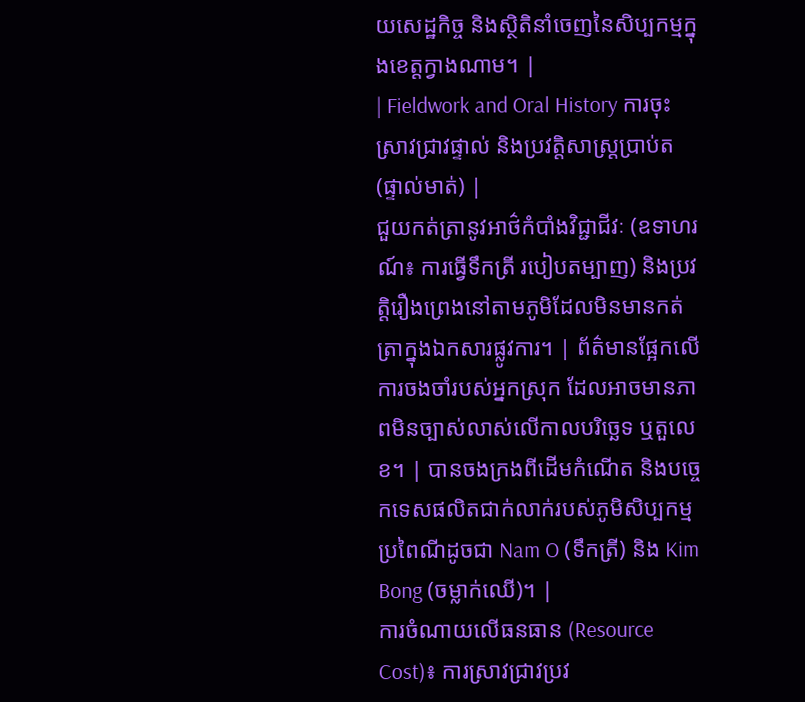យសេដ្ឋកិច្ច និងស្ថិតិនាំចេញនៃសិប្បកម្មក្នុងខេត្តក្វាងណាម។ |
| Fieldwork and Oral History ការចុះស្រាវជ្រាវផ្ទាល់ និងប្រវត្តិសាស្ត្រប្រាប់ត (ផ្ទាល់មាត់) |
ជួយកត់ត្រានូវអាថ៌កំបាំងវិជ្ជាជីវៈ (ឧទាហរណ៍៖ ការធ្វើទឹកត្រី របៀបតម្បាញ) និងប្រវត្តិរឿងព្រេងនៅតាមភូមិដែលមិនមានកត់ត្រាក្នុងឯកសារផ្លូវការ។ | ព័ត៌មានផ្អែកលើការចងចាំរបស់អ្នកស្រុក ដែលអាចមានភាពមិនច្បាស់លាស់លើកាលបរិច្ឆេទ ឬតួលេខ។ | បានចងក្រងពីដើមកំណើត និងបច្ចេកទេសផលិតជាក់លាក់របស់ភូមិសិប្បកម្មប្រពៃណីដូចជា Nam O (ទឹកត្រី) និង Kim Bong (ចម្លាក់ឈើ)។ |
ការចំណាយលើធនធាន (Resource Cost)៖ ការស្រាវជ្រាវប្រវ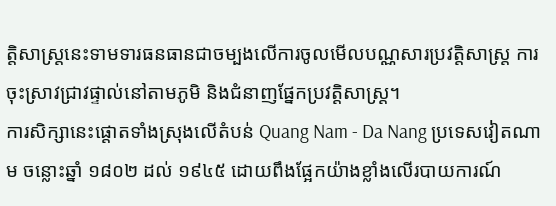ត្តិសាស្ត្រនេះទាមទារធនធានជាចម្បងលើការចូលមើលបណ្ណសារប្រវត្តិសាស្ត្រ ការចុះស្រាវជ្រាវផ្ទាល់នៅតាមភូមិ និងជំនាញផ្នែកប្រវត្តិសាស្ត្រ។
ការសិក្សានេះផ្តោតទាំងស្រុងលើតំបន់ Quang Nam - Da Nang ប្រទេសវៀតណាម ចន្លោះឆ្នាំ ១៨០២ ដល់ ១៩៤៥ ដោយពឹងផ្អែកយ៉ាងខ្លាំងលើរបាយការណ៍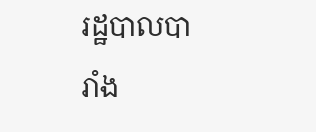រដ្ឋបាលបារាំង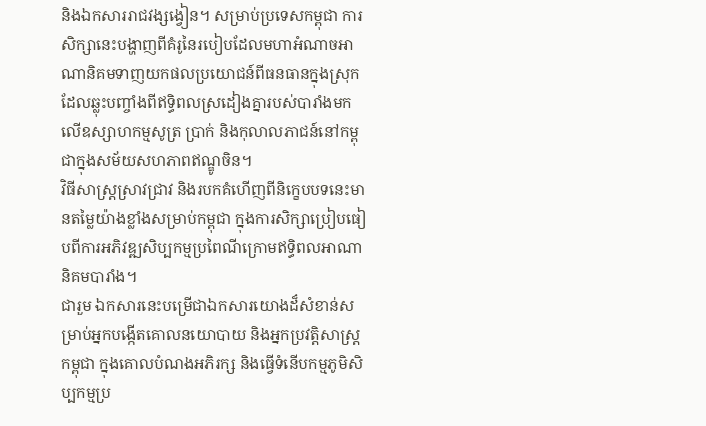និងឯកសាររាជវង្សង្វៀន។ សម្រាប់ប្រទេសកម្ពុជា ការសិក្សានេះបង្ហាញពីគំរូនៃរបៀបដែលមហាអំណាចអាណានិគមទាញយកផលប្រយោជន៍ពីធនធានក្នុងស្រុក ដែលឆ្លុះបញ្ចាំងពីឥទ្ធិពលស្រដៀងគ្នារបស់បារាំងមកលើឧស្សាហកម្មសូត្រ ប្រាក់ និងកុលាលភាជន៍នៅកម្ពុជាក្នុងសម័យសហភាពឥណ្ឌូចិន។
វិធីសាស្ត្រស្រាវជ្រាវ និងរបកគំហើញពីនិក្ខេបបទនេះមានតម្លៃយ៉ាងខ្លាំងសម្រាប់កម្ពុជា ក្នុងការសិក្សាប្រៀបធៀបពីការអភិវឌ្ឍសិប្បកម្មប្រពៃណីក្រោមឥទ្ធិពលអាណានិគមបារាំង។
ជារួម ឯកសារនេះបម្រើជាឯកសារយោងដ៏សំខាន់សម្រាប់អ្នកបង្កើតគោលនយោបាយ និងអ្នកប្រវត្តិសាស្ត្រកម្ពុជា ក្នុងគោលបំណងអភិរក្ស និងធ្វើទំនើបកម្មភូមិសិប្បកម្មប្រ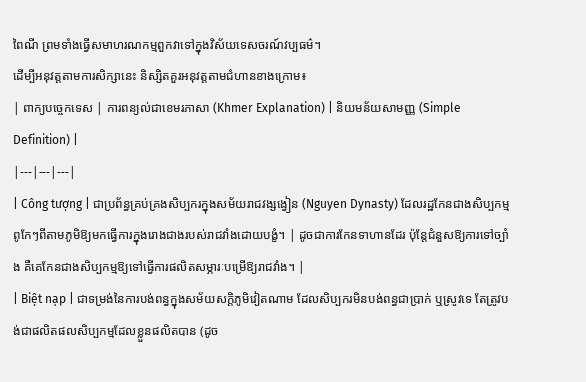ពៃណី ព្រមទាំងធ្វើសមាហរណកម្មពួកវាទៅក្នុងវិស័យទេសចរណ៍វប្បធម៌។
ដើម្បីអនុវត្តតាមការសិក្សានេះ និស្សិតគួរអនុវត្តតាមជំហានខាងក្រោម៖
| ពាក្យបច្ចេកទេស | ការពន្យល់ជាខេមរភាសា (Khmer Explanation) | និយមន័យសាមញ្ញ (Simple Definition) |
|---|---|---|
| Công tượng | ជាប្រព័ន្ធគ្រប់គ្រងសិប្បករក្នុងសម័យរាជវង្សង្វៀន (Nguyen Dynasty) ដែលរដ្ឋកែនជាងសិប្បកម្មពូកែៗពីតាមភូមិឱ្យមកធ្វើការក្នុងរោងជាងរបស់រាជវាំងដោយបង្ខំ។ | ដូចជាការកែនទាហានដែរ ប៉ុន្តែជំនួសឱ្យការទៅច្បាំង គឺគេកែនជាងសិប្បកម្មឱ្យទៅធ្វើការផលិតសម្ភារៈបម្រើឱ្យរាជវាំង។ |
| Biệt nạp | ជាទម្រង់នៃការបង់ពន្ធក្នុងសម័យសក្តិភូមិវៀតណាម ដែលសិប្បករមិនបង់ពន្ធជាប្រាក់ ឬស្រូវទេ តែត្រូវបង់ជាផលិតផលសិប្បកម្មដែលខ្លួនផលិតបាន (ដូច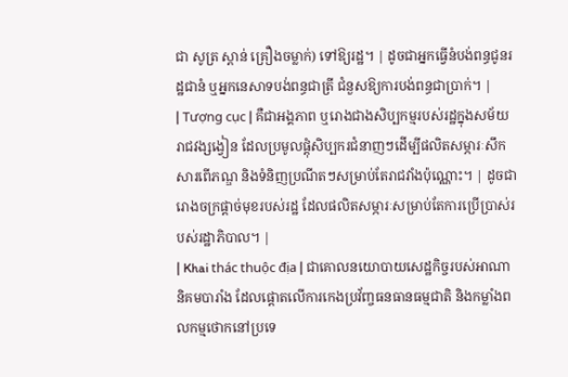ជា សូត្រ ស្ពាន់ គ្រឿងចម្លាក់) ទៅឱ្យរដ្ឋ។ | ដូចជាអ្នកធ្វើនំបង់ពន្ធជូនរដ្ឋជានំ ឬអ្នកនេសាទបង់ពន្ធជាត្រី ជំនួសឱ្យការបង់ពន្ធជាប្រាក់។ |
| Tượng cục | គឺជាអង្គភាព ឬរោងជាងសិប្បកម្មរបស់រដ្ឋក្នុងសម័យរាជវង្សង្វៀន ដែលប្រមូលផ្តុំសិប្បករជំនាញៗដើម្បីផលិតសម្ភារៈសឹក សារពើភណ្ឌ និងទំនិញប្រណីតៗសម្រាប់តែរាជវាំងប៉ុណ្ណោះ។ | ដូចជារោងចក្រផ្តាច់មុខរបស់រដ្ឋ ដែលផលិតសម្ភារៈសម្រាប់តែការប្រើប្រាស់របស់រដ្ឋាភិបាល។ |
| Khai thác thuộc địa | ជាគោលនយោបាយសេដ្ឋកិច្ចរបស់អាណានិគមបារាំង ដែលផ្តោតលើការកេងប្រវ័ញ្ចធនធានធម្មជាតិ និងកម្លាំងពលកម្មថោកនៅប្រទេ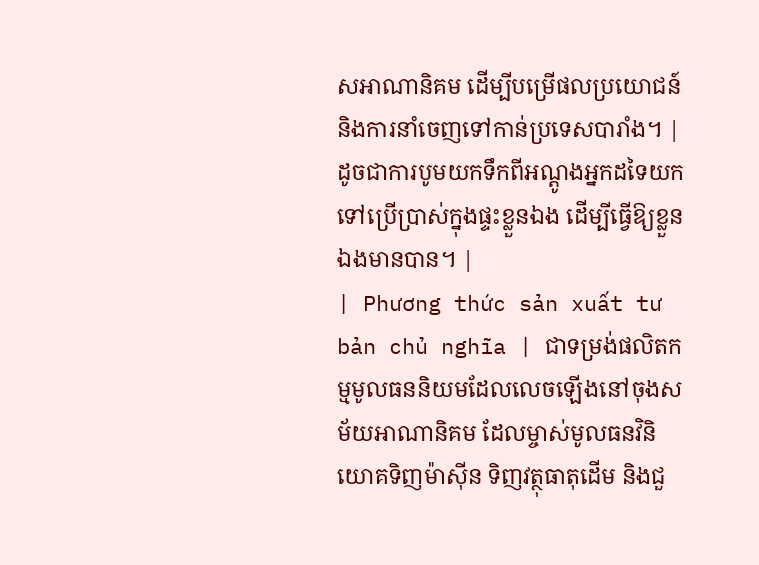សអាណានិគម ដើម្បីបម្រើផលប្រយោជន៍ និងការនាំចេញទៅកាន់ប្រទេសបារាំង។ | ដូចជាការបូមយកទឹកពីអណ្តូងអ្នកដទៃយកទៅប្រើប្រាស់ក្នុងផ្ទះខ្លួនឯង ដើម្បីធ្វើឱ្យខ្លួនឯងមានបាន។ |
| Phương thức sản xuất tư bản chủ nghĩa | ជាទម្រង់ផលិតកម្មមូលធននិយមដែលលេចឡើងនៅចុងសម័យអាណានិគម ដែលម្ចាស់មូលធនវិនិយោគទិញម៉ាស៊ីន ទិញវត្ថុធាតុដើម និងជួ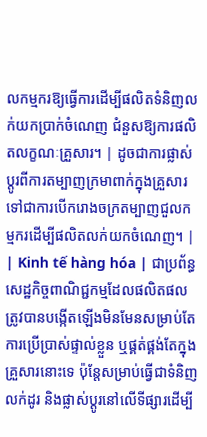លកម្មករឱ្យធ្វើការដើម្បីផលិតទំនិញលក់យកប្រាក់ចំណេញ ជំនួសឱ្យការផលិតលក្ខណៈគ្រួសារ។ | ដូចជាការផ្លាស់ប្តូរពីការតម្បាញក្រមាពាក់ក្នុងគ្រួសារ ទៅជាការបើករោងចក្រតម្បាញជួលកម្មករដើម្បីផលិតលក់យកចំណេញ។ |
| Kinh tế hàng hóa | ជាប្រព័ន្ធសេដ្ឋកិច្ចពាណិជ្ជកម្មដែលផលិតផលត្រូវបានបង្កើតឡើងមិនមែនសម្រាប់តែការប្រើប្រាស់ផ្ទាល់ខ្លួន ឬផ្គត់ផ្គង់តែក្នុងគ្រួសារនោះទេ ប៉ុន្តែសម្រាប់ធ្វើជាទំនិញលក់ដូរ និងផ្លាស់ប្តូរនៅលើទីផ្សារដើម្បី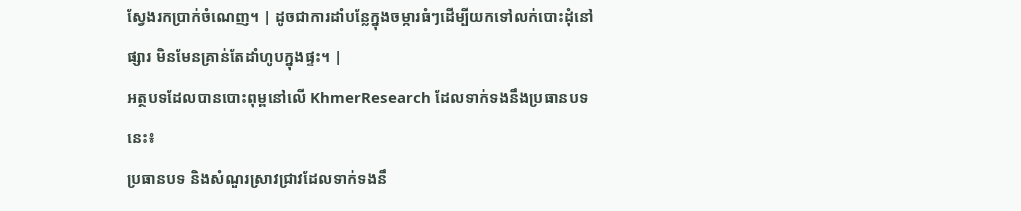ស្វែងរកប្រាក់ចំណេញ។ | ដូចជាការដាំបន្លែក្នុងចម្ការធំៗដើម្បីយកទៅលក់បោះដុំនៅផ្សារ មិនមែនគ្រាន់តែដាំហូបក្នុងផ្ទះ។ |
អត្ថបទដែលបានបោះពុម្ពនៅលើ KhmerResearch ដែលទាក់ទងនឹងប្រធានបទនេះ៖
ប្រធានបទ និងសំណួរស្រាវជ្រាវដែលទាក់ទងនឹ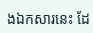ងឯកសារនេះ ដែ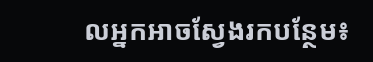លអ្នកអាចស្វែងរកបន្ថែម៖